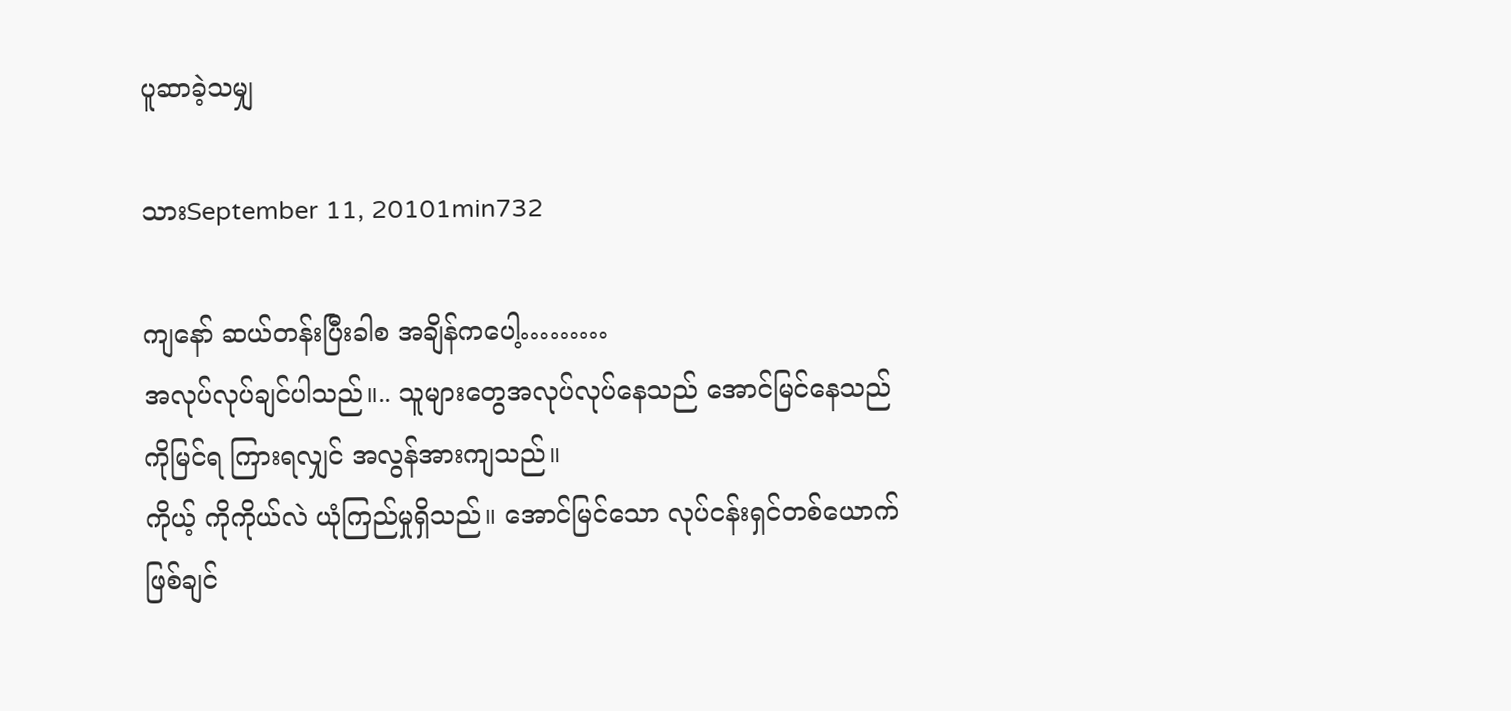ပူဆာခဲ့သမျှ

သားSeptember 11, 20101min732

ကျနော် ဆယ်တန်းပြီးခါစ အချိန်ကပေါ့………
အလုပ်လုပ်ချင်ပါသည်။.. သူများတွေအလုပ်လုပ်နေသည် အောင်မြင်နေသည်ကိုမြင်ရ ကြားရလျှင် အလွန်အားကျသည်။
ကိုယ့် ကိုကိုယ်လဲ ယုံကြည်မှုရှိသည်။ အောင်မြင်သော လုပ်ငန်းရှင်တစ်ယောက်ဖြစ်ချင်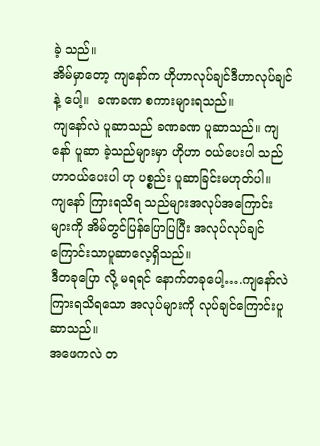ခဲ့ သည်။
အိမ်မှာတော့ ကျနော်က ဟိုဟာလုပ်ချင်ဒီဟာလုပ်ချင်နဲ့ ပေါ့။  ခဏခဏ စကားများရသည်။
ကျနော်လဲ ပူဆာသည် ခဏခဏ ပူဆာသည်။ ကျနော် ပူဆာ ခဲ့သည်များမှာ ဟိုဟာ ဝယ်ပေးပါ သည်ဟာဝယ်ပေးပါ ဟု ပစ္စည်း ပူဆာခြင်းမဟုတ်ပါ။
ကျနော် ကြားရသိရ သည်များအလုပ်အကြောင်းများကို အိမ်တွင်ပြန်ပြောပြပြီး အလုပ်လုပ်ချင် ကြောင်းသာပူဆာလေ့ရှိသည်။
ဒီတခုပြော လို့ မရရင် နောက်တခုပေါ့….ကျနော်လဲ ကြားရသိရသော အလုပ်များကို လုပ်ချင်ကြောင်းပူဆာသည်။
အဖေကလဲ တ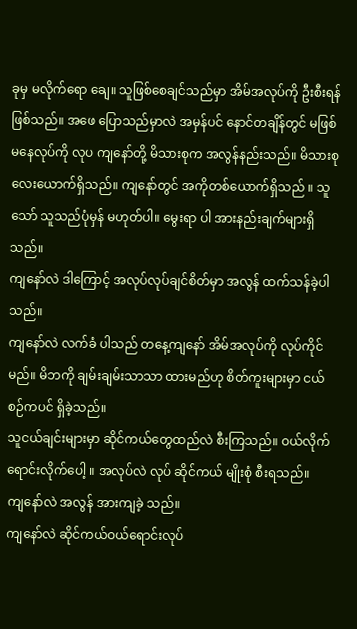ခုမှ မလိုက်ရော ချေ။ သူဖြစ်စေချင်သည်မှာ အိမ်အလုပ်ကို ဦးစီးရန်ဖြစ်သည်။ အဖေ ပြောသည်မှာလဲ အမှန်ပင် နောင်တချိန်တွင် မဖြစ်မနေလုပ်ကို လုပ ကျနော်တို့ မိသားစုက အလွန်နည်းသည်။ မိသားစု လေးယောက်ရှိသည်။ ကျနော်တွင် အကိုတစ်ယောက်ရှိသည် ။ သူသော် သူသည်ပုံမှန် မဟုတ်ပါ။ မွေးရာ ပါ အားနည်းချက်များရှိသည်။
ကျနော်လဲ ဒါကြောင့် အလုပ်လုပ်ချင်စိတ်မှာ အလွန် ထက်သန်ခဲ့ပါသည်။
ကျနော်လဲ လက်ခံ ပါသည် တနေ့ကျနော် အိမ်အလုပ်ကို လုပ်ကိုင်မည်။ မိဘကို ချမ်းချမ်းသာသာ ထားမည်ဟု စိတ်ကူးများမှာ ငယ်စဉ်ကပင် ရှိခဲ့သည်။
သူငယ်ချင်းများမှာ ဆိုင်ကယ်တွေထည်လဲ စီးကြသည်။ ဝယ်လိုက်ရောင်းလိုက်ပေါ့ ။ အလုပ်လဲ လုပ် ဆိုင်ကယ် မျိုးစုံ စီးရသည်။
ကျနော်လဲ အလွန် အားကျခဲ့ သည်။
ကျနော်လဲ ဆိုင်ကယ်ဝယ်ရောင်းလုပ်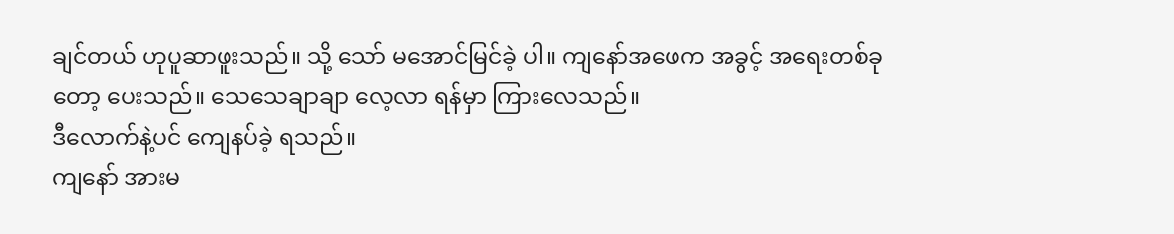ချင်တယ် ဟုပူဆာဖူးသည်။ သို့ သော် မအောင်မြင်ခဲ့ ပါ။ ကျနော်အဖေက အခွင့် အရေးတစ်ခုတော့ ပေးသည်။ သေသေချာချာ လေ့လာ ရန်မှာ ကြားလေသည်။
ဒီလောက်နဲ့ပင် ကျေနပ်ခဲ့ ရသည်။
ကျနော် အားမ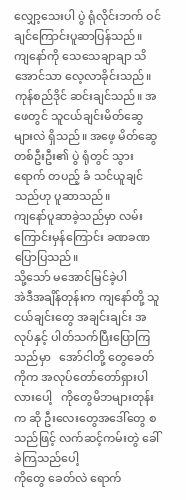လျှော့သေးပါ ပွဲ ရုံလိုင်းဘက် ဝင်ချင်ကြောင်းပူဆာပြန်သည်။
ကျနော်ကို သေသေချာချာ သိအောင်သာ လေ့လာခိုင်းသည်။
ကုန်စည်ဒိုင် ဆင်းချင်သည်။ အဖေတွင် သူငယ်ချင်းမိတ်ဆွေများလဲ ရှိသည်။ အဖေ့ မိတ်ဆွေ တစ်ဦးဦး၏ ပွဲ ရုံတွင် သွားရောက် တပည့် ခံ သင်ယူချင်သည်ဟု ပူဆာသည်။
ကျနော်ပူဆာခဲ့သည်မှာ လမ်းကြောင်းမှန်ကြောင်း ခဏခဏ ပြောပြသည်။
သို့သော် မအောင်မြင်ခဲ့ပါ
အဲဒီအချိန်တုန်းက ကျနော်တို့ သူငယ်ချင်းတွေ အချင်းချင်း အလုပ်နှင့် ပါတ်သက်ပြီးပြောကြသည်မှာ   အော်ငါတို့ တွေခေတ်ကိုက အလုပ်တော်တော်ရှားပါလားပေါ့   ကိုတွေမိဘများတုန်းက ဆို ဦးလေးတွေအဒေါ်တွေ စသည်ဖြင့် လက်ဆင့်ကမ်းတွဲ ခေါ်ခဲကြသည်ပေါ့
ကိုတွေ ခေတ်လဲ ရောက်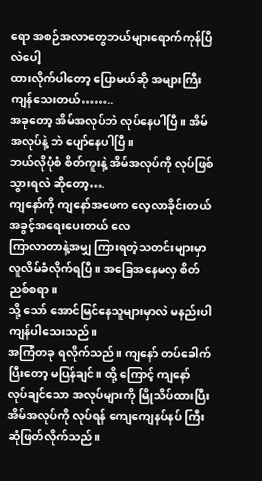ရော အစဉ်အလာတွေဘယ်များရောက်ကုန်ပြီလဲပေါ့
ထားလိုက်ပါတော့ ပြောမယ်ဆို အများကြီးကျန်သေးတယ်……..
အခုတော့ အိမ်အလုပ်ဘဲ လုပ်နေပါပြီ။ အိမ်အလုပ်နဲ့ ဘဲ ပျော်နေပါပြီ။
ဘယ်လိုပုံစံ စိတ်ကူးနဲ့ အိမ်အလုပ်ကို လုပ်ဖြစ်သွားရလဲ ဆိုတော့….
ကျနော်ကို ကျနော်အဖေက လေ့လာခိုင်းတယ် အခွင့်အရေးပေးတယ် လေ
ကြာလာတာနဲ့အမျှ ကြားရတဲ့သတင်းများမှာ လူလိမ်ခံလိုက်ရပြီ။ အခြေအနေမလှ စိတ်ညစ်စရာ။
သို့ သော် အောင်မြင်နေသူများမှာလဲ မနည်းပါ ကျန်ပါသေးသည်။
အကြံတခု ရလိုက်သည်။ ကျနော် တပ်ခေါက်ပြီးတော့ မပြန်ချင်။ ထို့ ကြောင့် ကျနော် လုပ်ချင်သော အလုပ်များကို မြိုသိပ်ထားပြီး အိမ်အလုပ်ကို လုပ်ရန် ကျေကျေနပ်နပ် ကြီး ဆုံဖြတ်လိုက်သည်။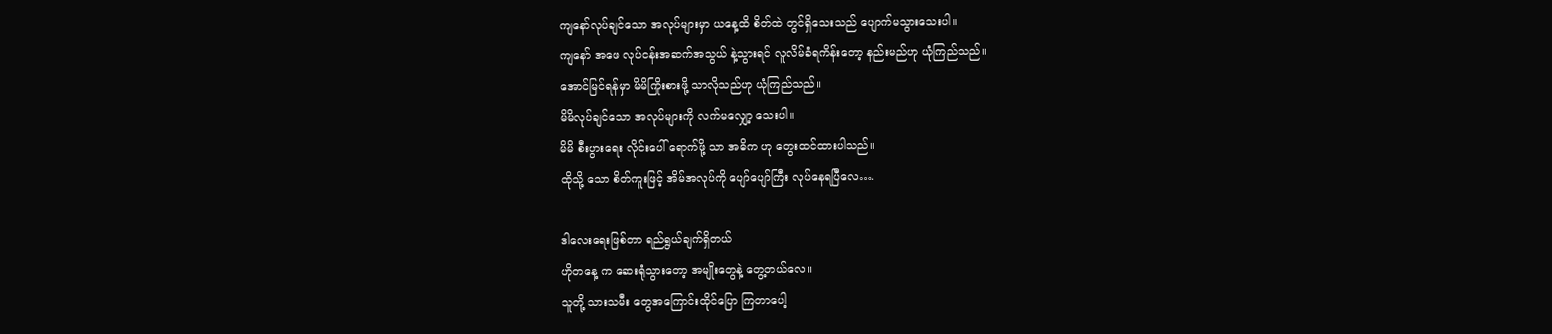ကျနော်လုပ်ချင်သော အလုပ်များမှာ ယနေ့ထိ စိတ်ထဲ တွင်ရှိသေးသည် ပျောက်မသွားသေးပါ။
ကျနော် အဖေ လုပ်ငန်းအဆက်အသွယ် နဲ့သွားရင် လူလိမ်ခံရကိန်းတော့ နည်းမည်ဟု ယုံကြည်သည်။
အောင်မြင်ရန်မှာ မိမိကြိုးစားဖို့ သာလိုသည်ဟု ယုံကြည်သည်။
မိမိလုပ်ချင်သော အလုပ်များကို လက်မလျှော့ သေးပါ။
မိမိ စီးပွားရေး လိုင်းပေါ် ရောက်ဖို့ သာ အဓိက ဟု တွေးထင်ထားပါသည်။
ထိုသို့ သော စိတ်ကူးဖြင့် အိမ်အလုပ်ကို ပျော်ပျော်ကြီး လုပ်နေရပြီလေ….

ဒါလေးရေးဖြစ်တာ ရည်ရွယ်ချက်ရှိတယ်
ဟိုတနေ့ က ဆေးရုံသွားတော့ အမျိုးတွေနဲ့ တွေ့တယ်လေ။
သူတို့ သားသမီး တွေအကြောင်းထိုင်ပြော ကြတာပေါ့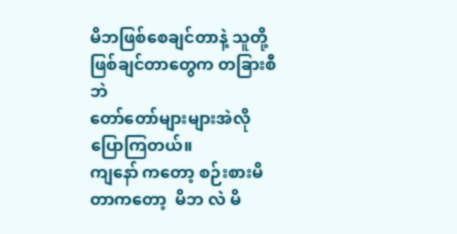မိဘဖြစ်စေချင်တာနဲ့ သူတို့ ဖြစ်ချင်တာတွေက တခြားစီဘဲ
တော်တော်များများအဲလိုပြောကြတယ်။
ကျနော် ကတော့ စဉ်းစားမိတာကတော့  မိဘ လဲ မိ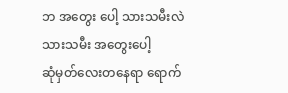ဘ အတွေး ပေါ့ သားသမီးလဲ သားသမီး အတွေးပေါ့
ဆုံမှတ်လေးတနေရာ ရောက်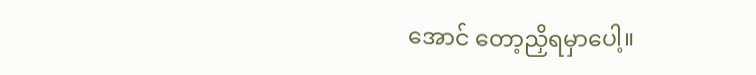အောင် တော့ညှိရမှာပေါ့။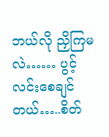ဘယ်လို ညှိကြမလဲ…… ပွင့် လင်းစေချင်တယ်…..စိတ်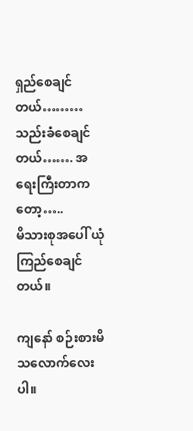ရှည်စေချင်တယ်………သည်းခံစေချင်တယ်……. အရေးကြီးတာကတော့…..
မိသားစုအပေါ် ယုံကြည်စေချင်တယ်။

ကျနော် စဉ်းစားမိသလောက်လေးပါ။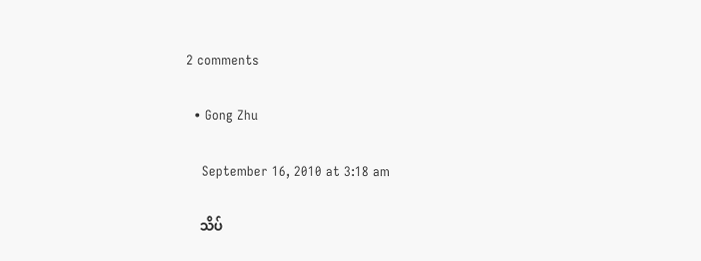2 comments

  • Gong Zhu

    September 16, 2010 at 3:18 am

    သိပ်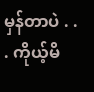မှန်တာပဲ . . . ကိုယ့်မိ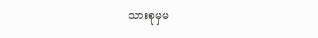သားစုမှမ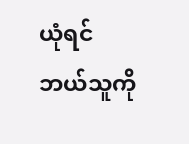ယုံရင်ဘယ်သူကို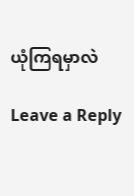ယုံကြရမှာလဲ

Leave a Reply